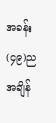အခန်း(၄၉)ညအချိန်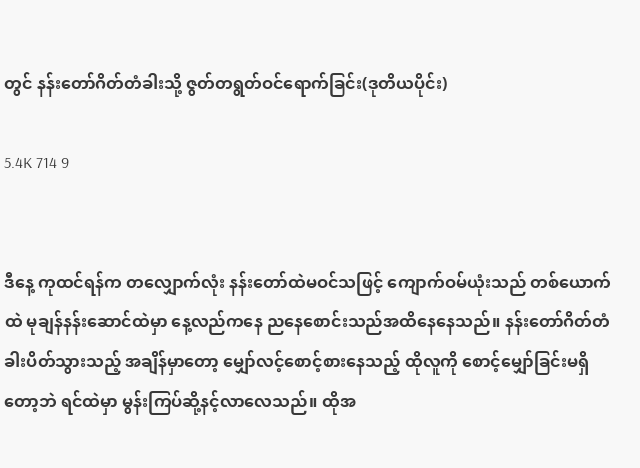တွင် နန်းတော်ဂိတ်တံခါးသို့ ဇွတ်တရွတ်ဝင်ရောက်ခြင်း(ဒုတိယပိုင်း)

5.4K 714 9


ဒီနေ့ ကုထင်ရန်က တလျှောက်လုံး နန်းတော်ထဲမဝင်သဖြင့် ကျောက်ဝမ်ယုံးသည် တစ်ယောက်ထဲ မုချန်နန်းဆောင်ထဲမှာ နေ့လည်ကနေ ညနေစောင်းသည်အထိနေနေသည်။ နန်းတော်ဂိတ်တံခါးပိတ်သွားသည့် အချိန်မှာတော့ မျှော်လင့်စောင့်စားနေသည့် ထိုလူကို စောင့်မျှော်ခြင်းမရှိတော့ဘဲ ရင်ထဲမှာ မွန်းကြပ်ဆို့နင့်လာလေသည်။ ထိုအ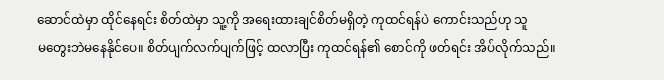ဆောင်ထဲမှာ ထိုင်နေရင်း စိတ်ထဲမှာ သူ့ကို အရေးထားချင်စိတ်မရှိတဲ့ ကုထင်ရန်ပဲ ကောင်းသည်ဟု သူ
မတွေးဘဲမနေနိုင်ပေ။ စိတ်ပျက်လက်ပျက်ဖြင့် ထလာပြီး ကုထင်ရန်၏ စောင်ကို ဖတ်ရင်း အိပ်လိုက်သည်။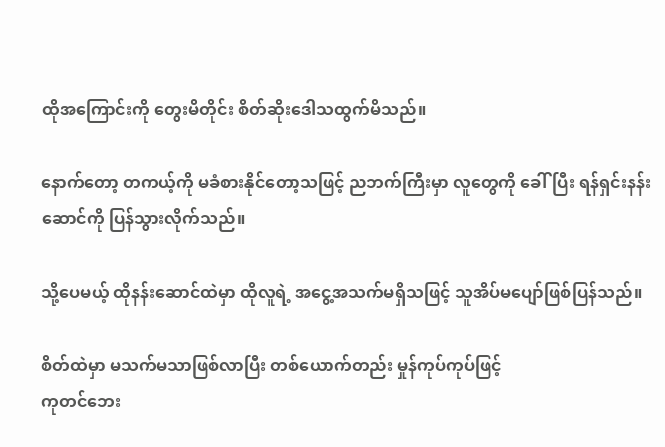ထိုအကြောင်းကို တွေးမိတိုင်း စိတ်ဆိုးဒေါသထွက်မိသည်။

နောက်တော့ တကယ့်ကို မခံစားနိုင်တော့သဖြင့် ညဘက်ကြီးမှာ လူတွေကို ခေါ်ပြီး ရန်ရှင်းနန်းဆောင်ကို ပြန်သွားလိုက်သည်။

သို့ပေမယ့် ထိုနန်းဆောင်ထဲမှာ ထိုလူရဲ့ အငွေ့အသက်မရှိသဖြင့် သူအိပ်မပျော်ဖြစ်ပြန်သည်။

စိတ်ထဲမှာ မသက်မသာဖြစ်လာပြီး တစ်ယောက်တည်း မှုန်ကုပ်ကုပ်ဖြင့်
ကုတင်ဘေး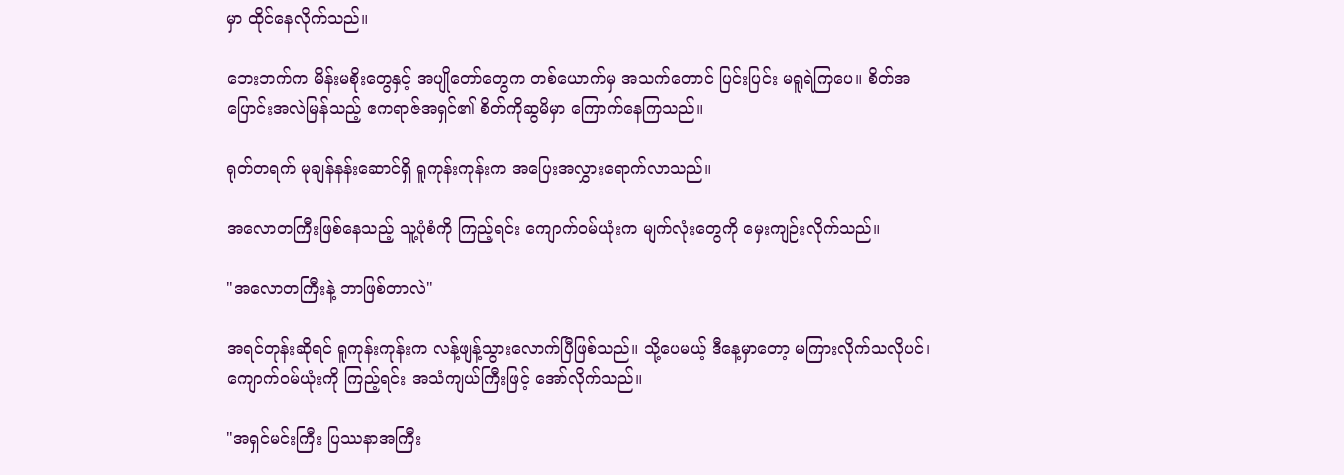မှာ ထိုင်နေလိုက်သည်။

ဘေးဘက်က မိန်းမစိုးတွေနှင့် အပျိုတော်တွေက တစ်ယောက်မှ အသက်တောင် ပြင်းပြင်း မရူရဲကြပေ။ ‌စိတ်အပြောင်းအလဲမြန်သည့် ဧကရာဇ်အရှင်၏ စိတ်ကိုဆွမိမှာ ကြောက်နေကြသည်။

ရုတ်တရက် မုချန်နန်းဆောင်ရှိ ရူကုန်းကုန်းက အပြေးအလွှားရောက်လာသည်။

အလောတကြီးဖြစ်နေသည့် သူ့ပုံစံကို ကြည့်ရင်း ကျောက်ဝမ်ယုံးက မျက်လုံးတွေကို မှေးကျဉ်းလိုက်သည်။

"အလောတကြီးနဲ့ ဘာဖြစ်တာလဲ"

အရင်တုန်းဆိုရင် ရူကုန်းကုန်းက လန့်ဖျန့်သွားလောက်ပြီဖြစ်သည်။ သို့ပေမယ့် ဒီနေ့မှာတော့ မကြားလိုက်သလိုပင်၊
ကျောက်ဝမ်ယုံးကို ကြည့်ရင်း အသံကျယ်ကြီးဖြင့် အော်လိုက်သည်။

"အရှင်မင်းကြီး ပြဿနာအကြီး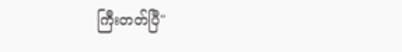ကြီးတတ်ပြီ"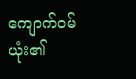ကျောက်ဝမ်ယုံး၏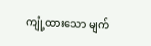ကျုံ့ထားသော မျက်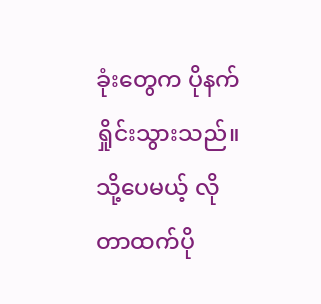ခုံးတွေက ပိုနက်ရှိုင်းသွားသည်။ သို့ပေမယ့် လိုတာထက်ပို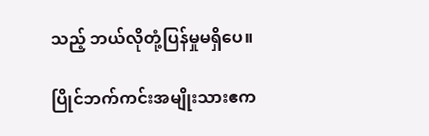သည့် ဘယ်လိုတုံ့ပြန်မှုမရှိပေ။

ပြိုင်ဘက်ကင်းအမျိုးသားဧက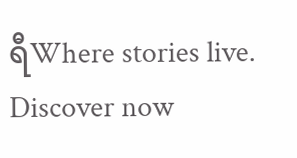ရီWhere stories live. Discover now